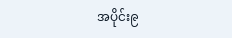အပိုင်း၉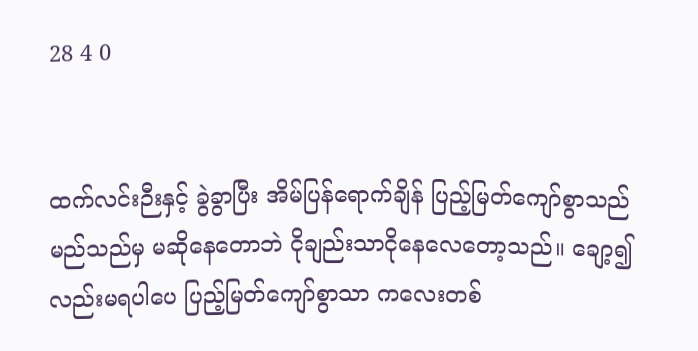28 4 0


ထက်လင်းဉီးနှင့် ခွဲခွာပြီး အိမ်ပြန်ရောက်ချိန် ပြည့်မြတ်ကျော်စွာသည် မည်သည်မှ မဆိုနေတောဘဲ ငိုချည်းသာငိုနေလေတော့သည်။ ချော့၍လည်းမရပါပေ ပြည့်မြတ်ကျော်စွာသာ ကလေးတစ်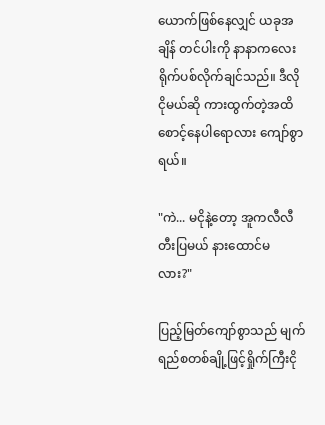ယောက်ဖြစ်နေလျှင် ယခုအချိန် တင်ပါးကို နာနာကလေး ရိုက်ပစ်လိုက်ချင်သည်။ ဒီလိုငိုမယ်ဆို ကားထွက်တဲ့အထိ စောင့်နေပါရောလား ကျော်စွာရယ်။

"ကဲ... မငိုနဲ့တော့ အူကလီလီ တီးပြမယ် နားထောင်မလား?"

ပြည့်မြတ်ကျော်စွာသည် မျက်ရည်စတစ်ချို့ဖြင့်ရှိုက်ကြီးငို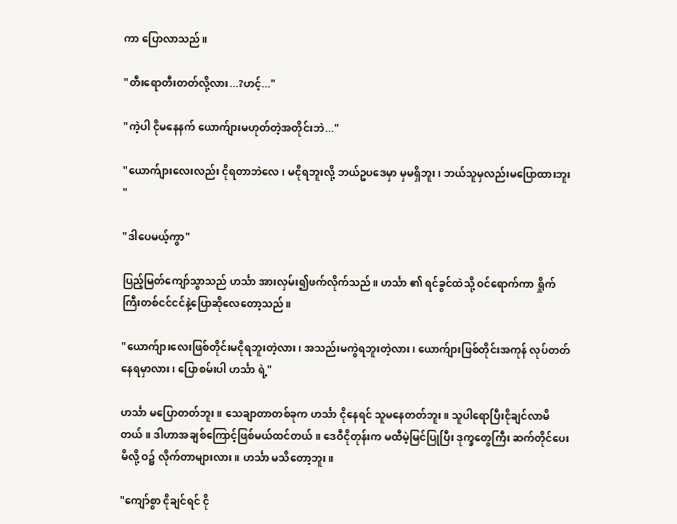ကာ ပြောလာသည်။

"တီးရောတီးတတ်လို့လား...?ဟင့်..."

"ကဲ့ပါ ငိုမနေနက် ယောက်ျားမဟုတ်တဲ့အတိုင်းဘဲ..."

"ယောက်ျားလေးလည်း ငိုရတာဘဲလေ၊ မငိုရဘူးလို့ ဘယ်ဥပဒေမှာ မှမရှိဘူး၊ ဘယ်သူမှလည်းမပြောထားဘူး "

"ဒါပေမယ့်ကွာ"

ပြည့်မြတ်ကျော်သွာသည် ဟင်္သာ အားလှမ်း၍ဖက်လိုက်သည်။ ဟင်္သာ ၏ ရင်ခွင်ထဲသို့ ဝင်ရောက်ကာ ရှိုက်ကြီးတစ်ငင်ငင်နဲ့ပြောဆိုလေတော့သည်။

"ယောက်ျားလေးဖြစ်တိုင်းမငိုရဘူးတဲ့လား၊ အသည်းမကွဲရဘူးတဲ့လား၊ ယောက်ျားဖြစ်တိုင်းအကုန် လုပ်တတ်နေရမှာလား၊ ပြောစမ်းပါ ဟင်္သာ ရဲ့"

ဟင်္သာ မပြောတတ်ဘူး။ သေချာတာတစ်ခုက ဟင်္သာ ငိုနေရင် သူမနေတတ်ဘူး။ သူပါရောပြီးငိုချင်လာမိတယ်။ ဒါဟာအချစ်ကြောင့်ဖြစ်မယ်ထင်တယ်။ ဒေဝီငိုတုန်းက မထီမဲ့မြင်ပြုပြီး ဒုက္ခတွေကြီး ဆက်တိုင်ပေးမိလို့ ဝ၌ လိုက်တာများလား။ ဟင်္သာ မသိတော့ဘူး။

"ကျော်စွာ ငိုချင်ရင် ငို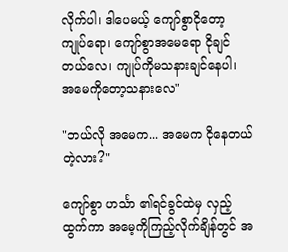လိုက်ပါ၊ ဒါပေမယ့် ကျော်စွာငိုတော့ ကျုပ်ရော၊ ကျော်စွာအမေရော ငိုချင်တယ်လေ၊ ကျုပ်ကိုမသနားချင်နေပါ၊ အမေကိုတော့သနားလေ"

"ဘယ်လို အမေက... အမေက ငိုနေတယ်တဲ့လား?"

ကျော်စွာ ဟင်္သာ ၏ရင်ခွင်ထဲမှ လှည့်ထွက်ကာ အမေ့ကိုကြည့်လိုက်ချိန်တွင် အ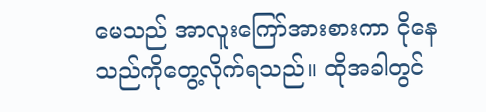မေသည် အာလူးကြော်အားစားကာ ငိုနေသည်ကိုတွေ့လိုက်ရသည်။ ထိုအခါတွင်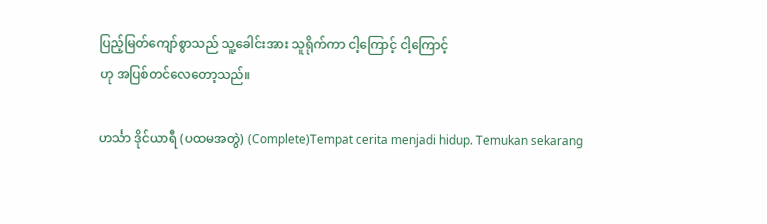ပြည့်မြတ်ကျော်စွာသည် သူ့ခေါင်းအား သူရိုက်ကာ ငါ့ကြောင့် ငါ့ကြောင့်
ဟု အပြစ်တင်လေတော့သည်။

ဟင်္သာ ဒိုင်ယာရီ (ပထမအတွဲ) (Complete)Tempat cerita menjadi hidup. Temukan sekarang